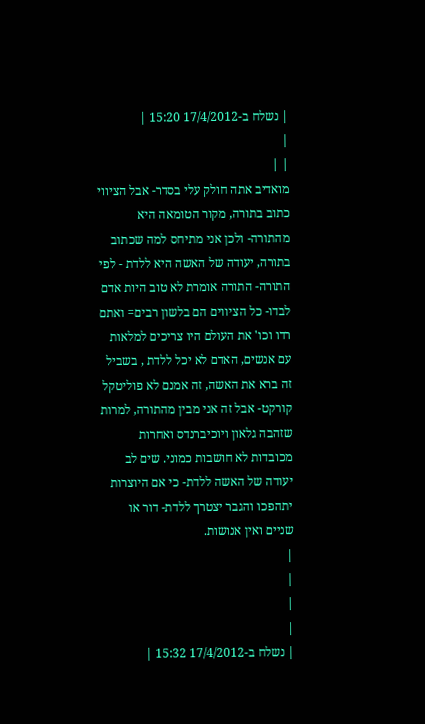| נשלח ב-17/4/2012 15:20 |
|
| |
מואדיב אתה חולק עלי בסדר- אבל הציווי כתוב בתורה, מקור הטומאה היא מהתורה- ולכן אני מתיחס למה שכתוב בתורה, יעודה של האשה היא ללדת - לפי התורה- התורה אומרת לא טוב היות אדם לבדו- כל הציווים הם בלשון רבים= ואתם רדו וכו' את העולם היו צריכים למלאות עם אנשים, האדם לא יכל ללדת , בשביל זה ברא את האשה, זה אמנם לא פוליטקל קורקט- אבל זה אני מבין מהתורה, למרות שזהבה גלאון ויוכיברנדס ואחרות מכובדות לא חושבות כמוני. שים לב יעודה של האשה ללדת- כי אם היוצרות יתהפכו והגבר יצטרך ללדת- דור או שניים ואין אנושות.
|
|
|
|
| נשלח ב-17/4/2012 15:32 |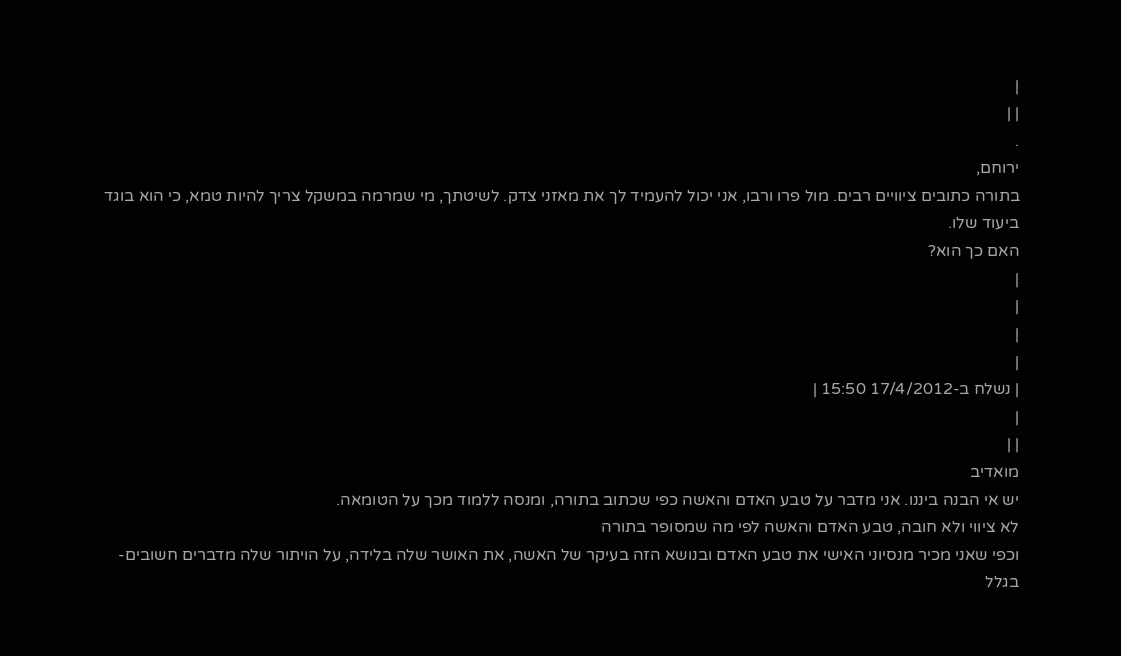|
| |
.
ירוחם,
בתורה כתובים ציוויים רבים. מול פרו ורבו, אני יכול להעמיד לך את מאזני צדק. לשיטתך, מי שמרמה במשקל צריך להיות טמא, כי הוא בוגד ביעוד שלו.
האם כך הוא?
|
|
|
|
| נשלח ב-17/4/2012 15:50 |
|
| |
מואדיב
יש אי הבנה ביננו. אני מדבר על טבע האדם והאשה כפי שכתוב בתורה, ומנסה ללמוד מכך על הטומאה.
לא ציווי ולא חובה, טבע האדם והאשה לפי מה שמסופר בתורה
וכפי שאני מכיר מנסיוני האישי את טבע האדם ובנושא הזה בעיקר של האשה, את האושר שלה בלידה, על הויתור שלה מדברים חשובים- בגלל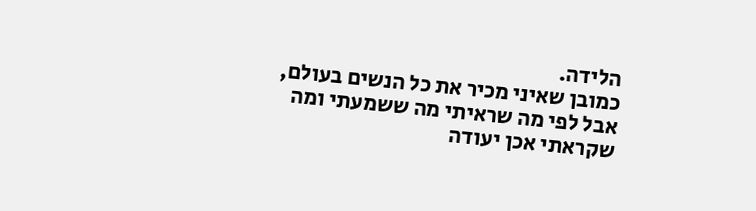הלידה.
כמובן שאיני מכיר את כל הנשים בעולם, אבל לפי מה שראיתי מה ששמעתי ומה שקראתי אכן יעודה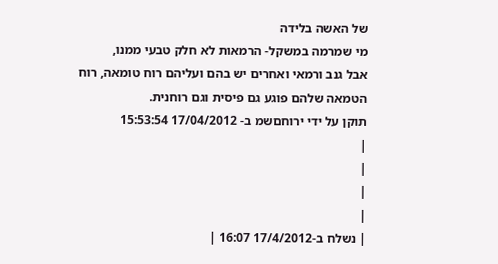של האשה בלידה
מי שמרמה במשקל- הרמאות לא חלק טבעי ממנו,
אבל גנב ורמאי ואחרים יש בהם ועליהם רוח טומאה, רוח הטמאה שלהם פוגע גם פיסית וגם רוחנית.
תוקן על ידי ירוחםשמ ב- 17/04/2012 15:53:54
|
|
|
|
| נשלח ב-17/4/2012 16:07 |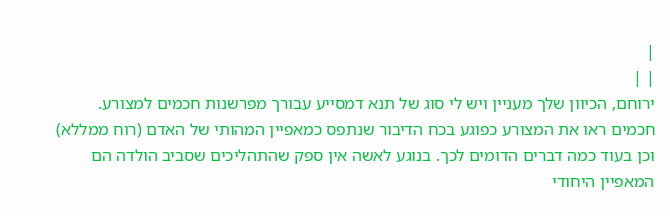|
| |
ירוחם, הכיוון שלך מעניין ויש לי סוג של תנא דמסייע עבורך מפרשנות חכמים למצורע. חכמים ראו את המצורע כפוגע בכח הדיבור שנתפס כמאפיין המהותי של האדם (רוח ממללא) וכן בעוד כמה דברים הדומים לכך. בנוגע לאשה אין ספק שהתהליכים שסביב הולדה הם המאפיין היחודי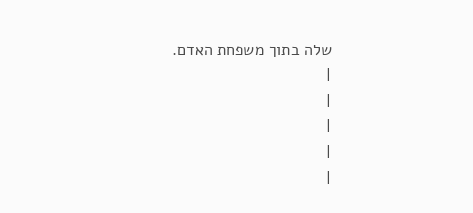שלה בתוך משפחת האדם.
|
|
|
|
|